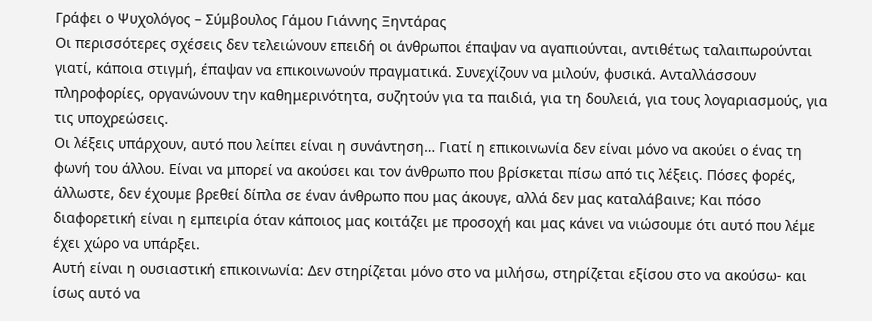Γράφει ο Ψυχολόγος – Σύμβουλος Γάμου Γιάννης Ξηντάρας
Οι περισσότερες σχέσεις δεν τελειώνουν επειδή οι άνθρωποι έπαψαν να αγαπιούνται, αντιθέτως ταλαιπωρούνται γιατί, κάποια στιγμή, έπαψαν να επικοινωνούν πραγματικά. Συνεχίζουν να μιλούν, φυσικά. Ανταλλάσσουν πληροφορίες, οργανώνουν την καθημερινότητα, συζητούν για τα παιδιά, για τη δουλειά, για τους λογαριασμούς, για τις υποχρεώσεις.
Οι λέξεις υπάρχουν, αυτό που λείπει είναι η συνάντηση… Γιατί η επικοινωνία δεν είναι μόνο να ακούει ο ένας τη φωνή του άλλου. Είναι να μπορεί να ακούσει και τον άνθρωπο που βρίσκεται πίσω από τις λέξεις. Πόσες φορές, άλλωστε, δεν έχουμε βρεθεί δίπλα σε έναν άνθρωπο που μας άκουγε, αλλά δεν μας καταλάβαινε; Και πόσο διαφορετική είναι η εμπειρία όταν κάποιος μας κοιτάζει με προσοχή και μας κάνει να νιώσουμε ότι αυτό που λέμε έχει χώρο να υπάρξει.
Αυτή είναι η ουσιαστική επικοινωνία: Δεν στηρίζεται μόνο στο να μιλήσω, στηρίζεται εξίσου στο να ακούσω- και ίσως αυτό να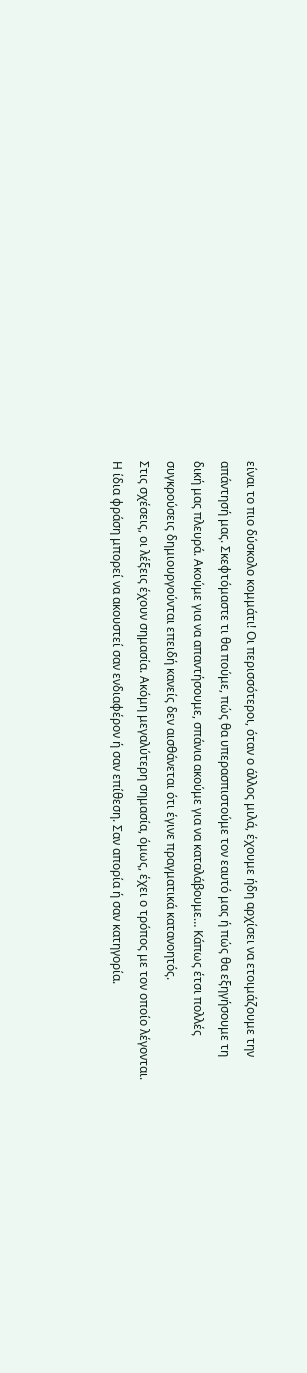είναι το πιο δύσκολο κομμάτι! Οι περισσότεροι, όταν ο άλλος μιλά, έχουμε ήδη αρχίσει να ετοιμάζουμε την απάντησή μας. Σκεφτόμαστε τι θα πούμε, πώς θα υπερασπιστούμε τον εαυτό μας ή πώς θα εξηγήσουμε τη δική μας πλευρά. Ακούμε για να απαντήσουμε, σπάνια ακούμε για να καταλάβουμε… Κάπως έτσι πολλές συγκρούσεις δημιουργούνται επειδή κανείς δεν αισθάνεται ότι έγινε πραγματικά κατανοητός.
Στις σχέσεις, οι λέξεις έχουν σημασία. Ακόμη μεγαλύτερη σημασία, όμως, έχει ο τρόπος με τον οποίο λέγονται. Η ίδια φράση μπορεί να ακουστεί σαν ενδιαφέρον ή σαν επίθεση. Σαν απορία ή σαν κατηγορία.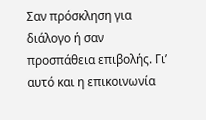Σαν πρόσκληση για διάλογο ή σαν προσπάθεια επιβολής. Γι’ αυτό και η επικοινωνία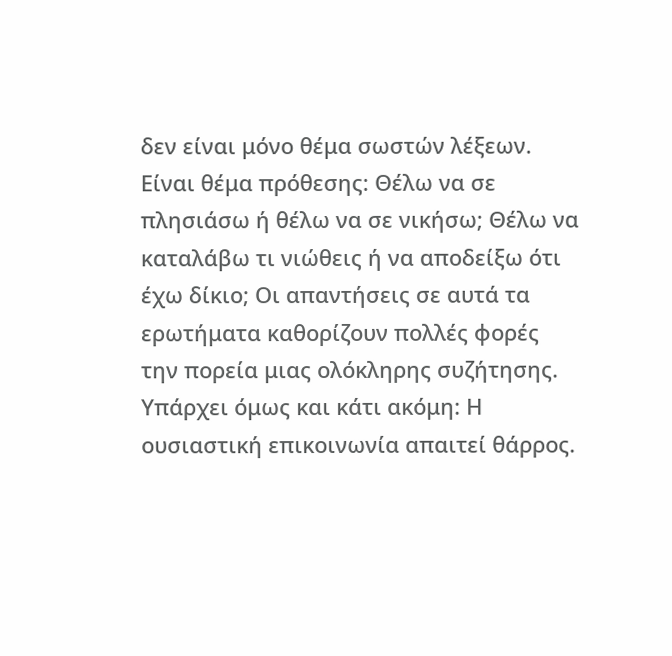δεν είναι μόνο θέμα σωστών λέξεων. Είναι θέμα πρόθεσης: Θέλω να σε πλησιάσω ή θέλω να σε νικήσω; Θέλω να καταλάβω τι νιώθεις ή να αποδείξω ότι έχω δίκιο; Οι απαντήσεις σε αυτά τα ερωτήματα καθορίζουν πολλές φορές την πορεία μιας ολόκληρης συζήτησης.
Υπάρχει όμως και κάτι ακόμη: Η ουσιαστική επικοινωνία απαιτεί θάρρος.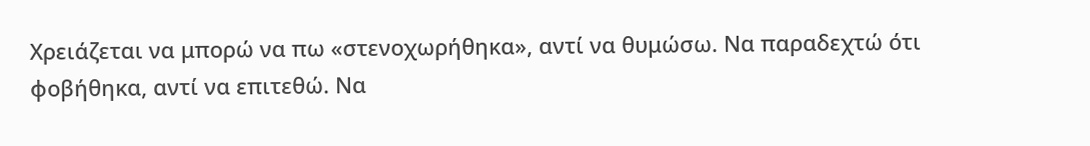Χρειάζεται να μπορώ να πω «στενοχωρήθηκα», αντί να θυμώσω. Να παραδεχτώ ότι φοβήθηκα, αντί να επιτεθώ. Να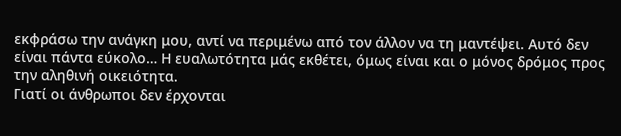εκφράσω την ανάγκη μου, αντί να περιμένω από τον άλλον να τη μαντέψει. Αυτό δεν είναι πάντα εύκολο… Η ευαλωτότητα μάς εκθέτει, όμως είναι και ο μόνος δρόμος προς την αληθινή οικειότητα.
Γιατί οι άνθρωποι δεν έρχονται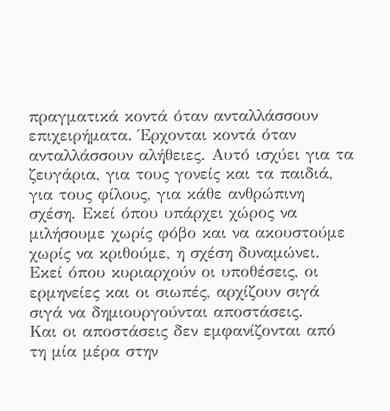πραγματικά κοντά όταν ανταλλάσσουν επιχειρήματα. Έρχονται κοντά όταν ανταλλάσσουν αλήθειες. Αυτό ισχύει για τα ζευγάρια, για τους γονείς και τα παιδιά, για τους φίλους, για κάθε ανθρώπινη σχέση. Εκεί όπου υπάρχει χώρος να μιλήσουμε χωρίς φόβο και να ακουστούμε χωρίς να κριθούμε, η σχέση δυναμώνει. Εκεί όπου κυριαρχούν οι υποθέσεις, οι ερμηνείες και οι σιωπές, αρχίζουν σιγά σιγά να δημιουργούνται αποστάσεις.
Και οι αποστάσεις δεν εμφανίζονται από τη μία μέρα στην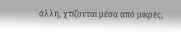άλλη, χτίζονται μέσα από μικρές,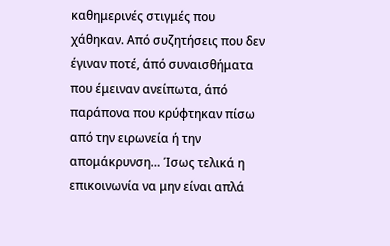καθημερινές στιγμές που χάθηκαν. Από συζητήσεις που δεν έγιναν ποτέ, άπό συναισθήματα που έμειναν ανείπωτα, άπό παράπονα που κρύφτηκαν πίσω από την ειρωνεία ή την απομάκρυνση… Ίσως τελικά η επικοινωνία να μην είναι απλά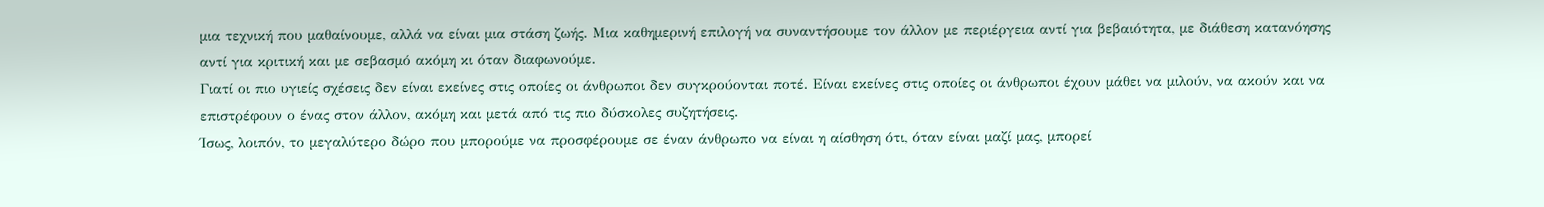μια τεχνική που μαθαίνουμε, αλλά να είναι μια στάση ζωής. Μια καθημερινή επιλογή να συναντήσουμε τον άλλον με περιέργεια αντί για βεβαιότητα, με διάθεση κατανόησης αντί για κριτική και με σεβασμό ακόμη κι όταν διαφωνούμε.
Γιατί οι πιο υγιείς σχέσεις δεν είναι εκείνες στις οποίες οι άνθρωποι δεν συγκρούονται ποτέ. Είναι εκείνες στις οποίες οι άνθρωποι έχουν μάθει να μιλούν, να ακούν και να επιστρέφουν ο ένας στον άλλον, ακόμη και μετά από τις πιο δύσκολες συζητήσεις.
Ίσως, λοιπόν, το μεγαλύτερο δώρο που μπορούμε να προσφέρουμε σε έναν άνθρωπο να είναι η αίσθηση ότι, όταν είναι μαζί μας, μπορεί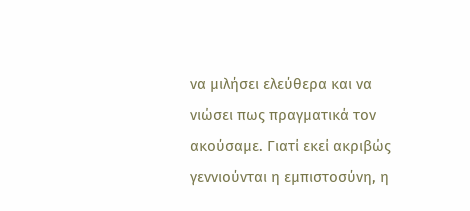να μιλήσει ελεύθερα και να νιώσει πως πραγματικά τον ακούσαμε. Γιατί εκεί ακριβώς γεννιούνται η εμπιστοσύνη, η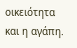οικειότητα και η αγάπη.